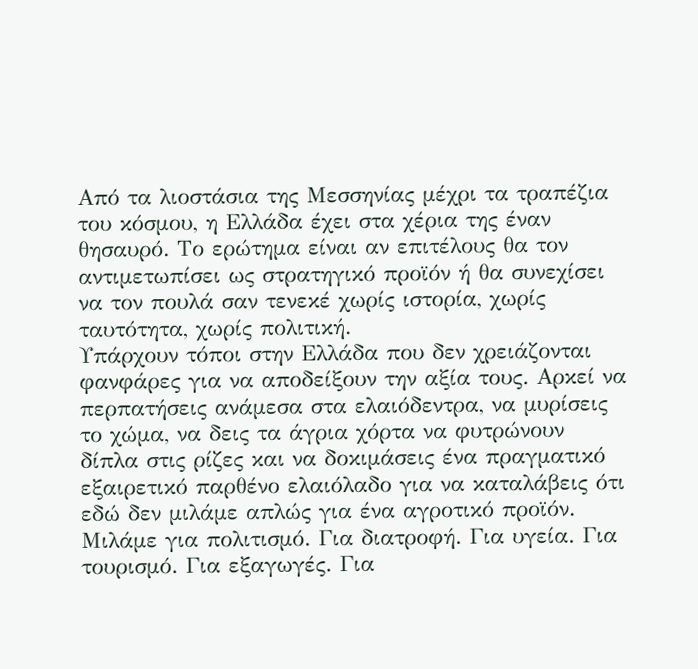Από τα λιοστάσια της Μεσσηνίας μέχρι τα τραπέζια του κόσμου, η Ελλάδα έχει στα χέρια της έναν θησαυρό. Το ερώτημα είναι αν επιτέλους θα τον αντιμετωπίσει ως στρατηγικό προϊόν ή θα συνεχίσει να τον πουλά σαν τενεκέ χωρίς ιστορία, χωρίς ταυτότητα, χωρίς πολιτική.
Υπάρχουν τόποι στην Ελλάδα που δεν χρειάζονται φανφάρες για να αποδείξουν την αξία τους. Αρκεί να περπατήσεις ανάμεσα στα ελαιόδεντρα, να μυρίσεις το χώμα, να δεις τα άγρια χόρτα να φυτρώνουν δίπλα στις ρίζες και να δοκιμάσεις ένα πραγματικό εξαιρετικό παρθένο ελαιόλαδο για να καταλάβεις ότι εδώ δεν μιλάμε απλώς για ένα αγροτικό προϊόν.
Μιλάμε για πολιτισμό. Για διατροφή. Για υγεία. Για τουρισμό. Για εξαγωγές. Για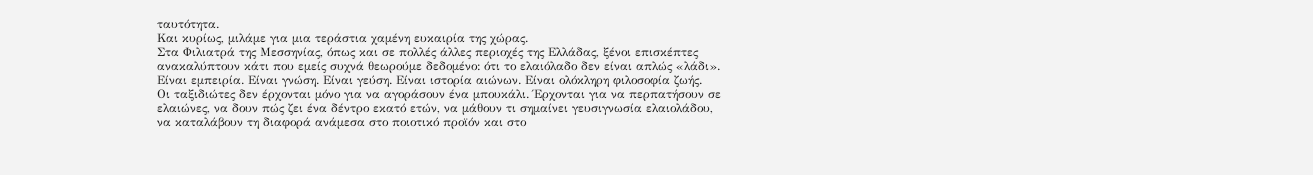ταυτότητα.
Και κυρίως, μιλάμε για μια τεράστια χαμένη ευκαιρία της χώρας.
Στα Φιλιατρά της Μεσσηνίας, όπως και σε πολλές άλλες περιοχές της Ελλάδας, ξένοι επισκέπτες ανακαλύπτουν κάτι που εμείς συχνά θεωρούμε δεδομένο: ότι το ελαιόλαδο δεν είναι απλώς «λάδι». Είναι εμπειρία. Είναι γνώση. Είναι γεύση. Είναι ιστορία αιώνων. Είναι ολόκληρη φιλοσοφία ζωής.
Οι ταξιδιώτες δεν έρχονται μόνο για να αγοράσουν ένα μπουκάλι. Έρχονται για να περπατήσουν σε ελαιώνες, να δουν πώς ζει ένα δέντρο εκατό ετών, να μάθουν τι σημαίνει γευσιγνωσία ελαιολάδου, να καταλάβουν τη διαφορά ανάμεσα στο ποιοτικό προϊόν και στο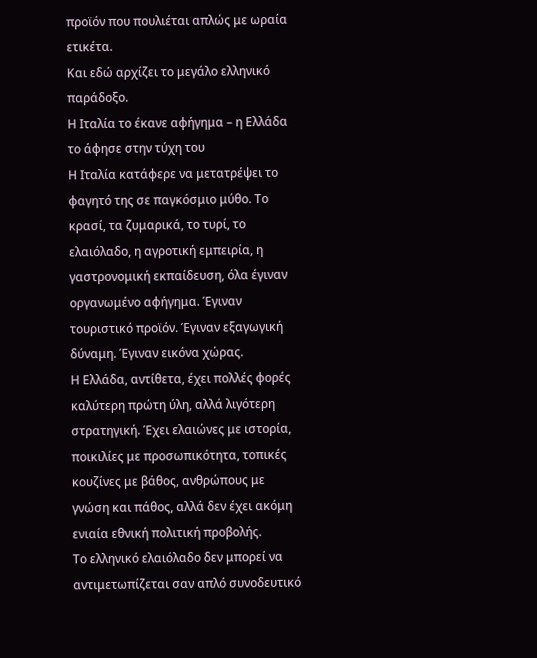προϊόν που πουλιέται απλώς με ωραία ετικέτα.
Και εδώ αρχίζει το μεγάλο ελληνικό παράδοξο.
Η Ιταλία το έκανε αφήγημα – η Ελλάδα το άφησε στην τύχη του
Η Ιταλία κατάφερε να μετατρέψει το φαγητό της σε παγκόσμιο μύθο. Το κρασί, τα ζυμαρικά, το τυρί, το ελαιόλαδο, η αγροτική εμπειρία, η γαστρονομική εκπαίδευση, όλα έγιναν οργανωμένο αφήγημα. Έγιναν τουριστικό προϊόν. Έγιναν εξαγωγική δύναμη. Έγιναν εικόνα χώρας.
Η Ελλάδα, αντίθετα, έχει πολλές φορές καλύτερη πρώτη ύλη, αλλά λιγότερη στρατηγική. Έχει ελαιώνες με ιστορία, ποικιλίες με προσωπικότητα, τοπικές κουζίνες με βάθος, ανθρώπους με γνώση και πάθος, αλλά δεν έχει ακόμη ενιαία εθνική πολιτική προβολής.
Το ελληνικό ελαιόλαδο δεν μπορεί να αντιμετωπίζεται σαν απλό συνοδευτικό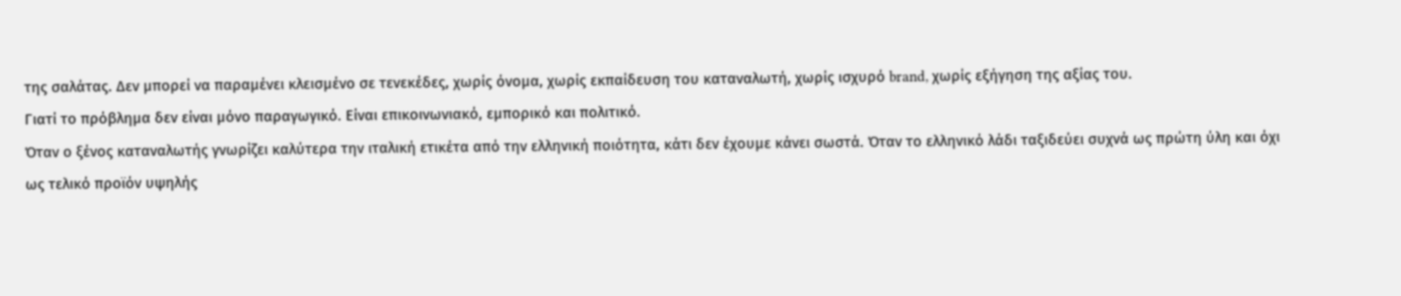της σαλάτας. Δεν μπορεί να παραμένει κλεισμένο σε τενεκέδες, χωρίς όνομα, χωρίς εκπαίδευση του καταναλωτή, χωρίς ισχυρό brand, χωρίς εξήγηση της αξίας του.
Γιατί το πρόβλημα δεν είναι μόνο παραγωγικό. Είναι επικοινωνιακό, εμπορικό και πολιτικό.
Όταν ο ξένος καταναλωτής γνωρίζει καλύτερα την ιταλική ετικέτα από την ελληνική ποιότητα, κάτι δεν έχουμε κάνει σωστά. Όταν το ελληνικό λάδι ταξιδεύει συχνά ως πρώτη ύλη και όχι ως τελικό προϊόν υψηλής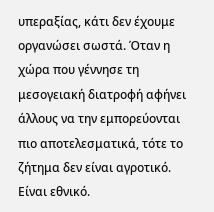υπεραξίας, κάτι δεν έχουμε οργανώσει σωστά. Όταν η χώρα που γέννησε τη μεσογειακή διατροφή αφήνει άλλους να την εμπορεύονται πιο αποτελεσματικά, τότε το ζήτημα δεν είναι αγροτικό. Είναι εθνικό.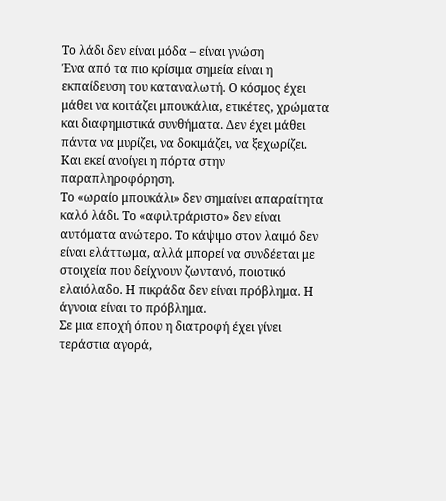Το λάδι δεν είναι μόδα – είναι γνώση
Ένα από τα πιο κρίσιμα σημεία είναι η εκπαίδευση του καταναλωτή. Ο κόσμος έχει μάθει να κοιτάζει μπουκάλια, ετικέτες, χρώματα και διαφημιστικά συνθήματα. Δεν έχει μάθει πάντα να μυρίζει, να δοκιμάζει, να ξεχωρίζει.
Και εκεί ανοίγει η πόρτα στην παραπληροφόρηση.
Το «ωραίο μπουκάλι» δεν σημαίνει απαραίτητα καλό λάδι. Το «αφιλτράριστο» δεν είναι αυτόματα ανώτερο. Το κάψιμο στον λαιμό δεν είναι ελάττωμα, αλλά μπορεί να συνδέεται με στοιχεία που δείχνουν ζωντανό, ποιοτικό ελαιόλαδο. Η πικράδα δεν είναι πρόβλημα. Η άγνοια είναι το πρόβλημα.
Σε μια εποχή όπου η διατροφή έχει γίνει τεράστια αγορά,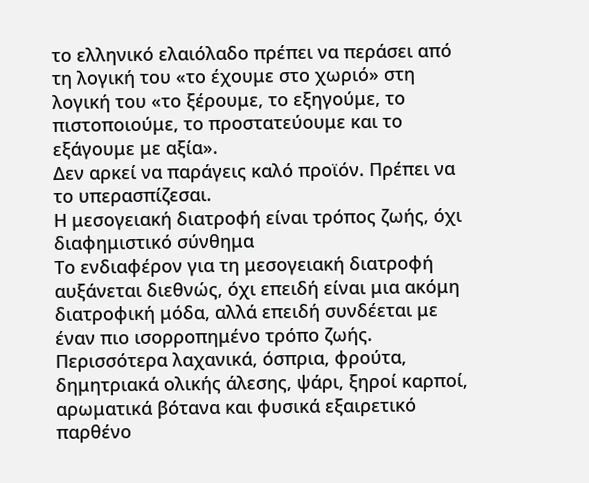το ελληνικό ελαιόλαδο πρέπει να περάσει από τη λογική του «το έχουμε στο χωριό» στη λογική του «το ξέρουμε, το εξηγούμε, το πιστοποιούμε, το προστατεύουμε και το εξάγουμε με αξία».
Δεν αρκεί να παράγεις καλό προϊόν. Πρέπει να το υπερασπίζεσαι.
Η μεσογειακή διατροφή είναι τρόπος ζωής, όχι διαφημιστικό σύνθημα
Το ενδιαφέρον για τη μεσογειακή διατροφή αυξάνεται διεθνώς, όχι επειδή είναι μια ακόμη διατροφική μόδα, αλλά επειδή συνδέεται με έναν πιο ισορροπημένο τρόπο ζωής. Περισσότερα λαχανικά, όσπρια, φρούτα, δημητριακά ολικής άλεσης, ψάρι, ξηροί καρποί, αρωματικά βότανα και φυσικά εξαιρετικό παρθένο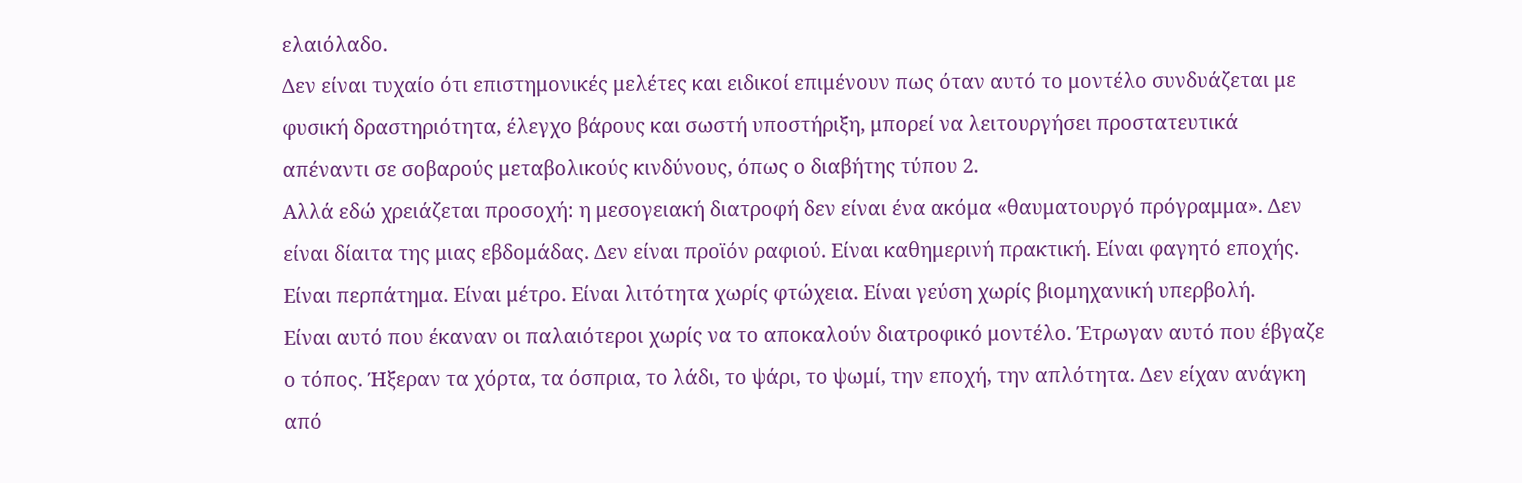ελαιόλαδο.
Δεν είναι τυχαίο ότι επιστημονικές μελέτες και ειδικοί επιμένουν πως όταν αυτό το μοντέλο συνδυάζεται με φυσική δραστηριότητα, έλεγχο βάρους και σωστή υποστήριξη, μπορεί να λειτουργήσει προστατευτικά απέναντι σε σοβαρούς μεταβολικούς κινδύνους, όπως ο διαβήτης τύπου 2.
Αλλά εδώ χρειάζεται προσοχή: η μεσογειακή διατροφή δεν είναι ένα ακόμα «θαυματουργό πρόγραμμα». Δεν είναι δίαιτα της μιας εβδομάδας. Δεν είναι προϊόν ραφιού. Είναι καθημερινή πρακτική. Είναι φαγητό εποχής. Είναι περπάτημα. Είναι μέτρο. Είναι λιτότητα χωρίς φτώχεια. Είναι γεύση χωρίς βιομηχανική υπερβολή.
Είναι αυτό που έκαναν οι παλαιότεροι χωρίς να το αποκαλούν διατροφικό μοντέλο. Έτρωγαν αυτό που έβγαζε ο τόπος. Ήξεραν τα χόρτα, τα όσπρια, το λάδι, το ψάρι, το ψωμί, την εποχή, την απλότητα. Δεν είχαν ανάγκη από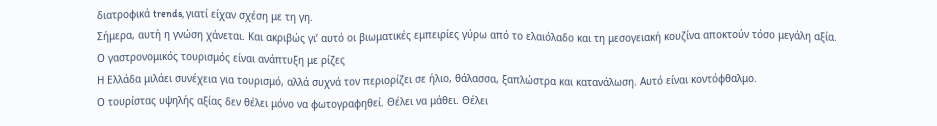διατροφικά trends, γιατί είχαν σχέση με τη γη.
Σήμερα, αυτή η γνώση χάνεται. Και ακριβώς γι’ αυτό οι βιωματικές εμπειρίες γύρω από το ελαιόλαδο και τη μεσογειακή κουζίνα αποκτούν τόσο μεγάλη αξία.
Ο γαστρονομικός τουρισμός είναι ανάπτυξη με ρίζες
Η Ελλάδα μιλάει συνέχεια για τουρισμό, αλλά συχνά τον περιορίζει σε ήλιο, θάλασσα, ξαπλώστρα και κατανάλωση. Αυτό είναι κοντόφθαλμο.
Ο τουρίστας υψηλής αξίας δεν θέλει μόνο να φωτογραφηθεί. Θέλει να μάθει. Θέλει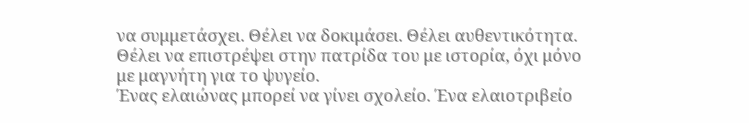να συμμετάσχει. Θέλει να δοκιμάσει. Θέλει αυθεντικότητα. Θέλει να επιστρέψει στην πατρίδα του με ιστορία, όχι μόνο με μαγνήτη για το ψυγείο.
Ένας ελαιώνας μπορεί να γίνει σχολείο. Ένα ελαιοτριβείο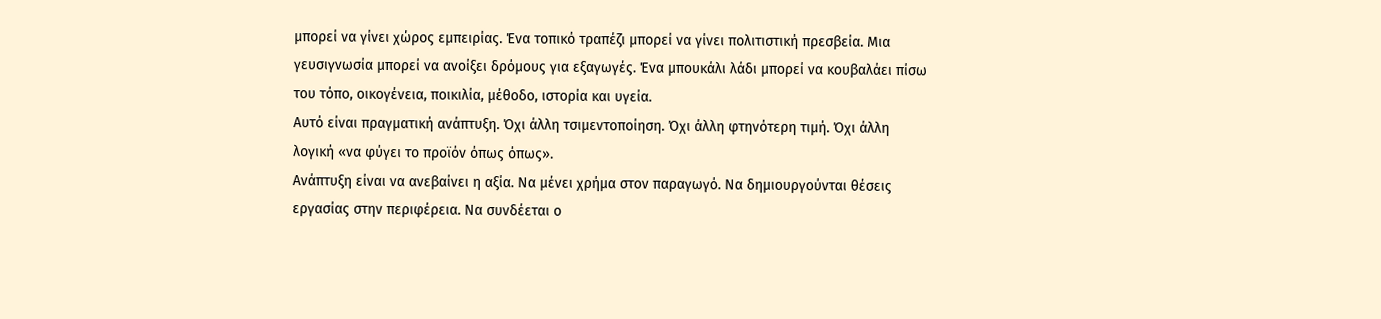μπορεί να γίνει χώρος εμπειρίας. Ένα τοπικό τραπέζι μπορεί να γίνει πολιτιστική πρεσβεία. Μια γευσιγνωσία μπορεί να ανοίξει δρόμους για εξαγωγές. Ένα μπουκάλι λάδι μπορεί να κουβαλάει πίσω του τόπο, οικογένεια, ποικιλία, μέθοδο, ιστορία και υγεία.
Αυτό είναι πραγματική ανάπτυξη. Όχι άλλη τσιμεντοποίηση. Όχι άλλη φτηνότερη τιμή. Όχι άλλη λογική «να φύγει το προϊόν όπως όπως».
Ανάπτυξη είναι να ανεβαίνει η αξία. Να μένει χρήμα στον παραγωγό. Να δημιουργούνται θέσεις εργασίας στην περιφέρεια. Να συνδέεται ο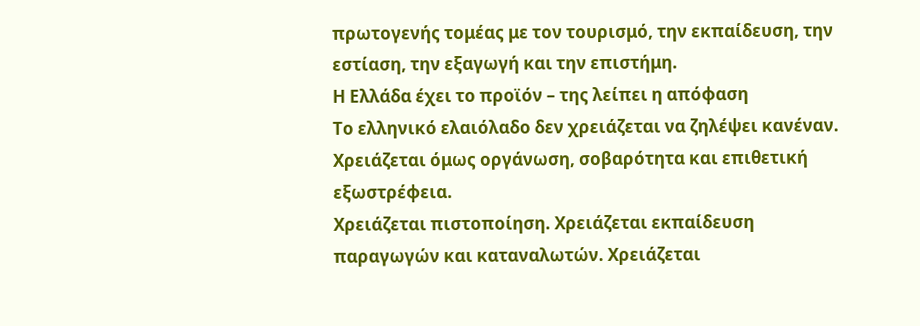πρωτογενής τομέας με τον τουρισμό, την εκπαίδευση, την εστίαση, την εξαγωγή και την επιστήμη.
Η Ελλάδα έχει το προϊόν – της λείπει η απόφαση
Το ελληνικό ελαιόλαδο δεν χρειάζεται να ζηλέψει κανέναν. Χρειάζεται όμως οργάνωση, σοβαρότητα και επιθετική εξωστρέφεια.
Χρειάζεται πιστοποίηση. Χρειάζεται εκπαίδευση παραγωγών και καταναλωτών. Χρειάζεται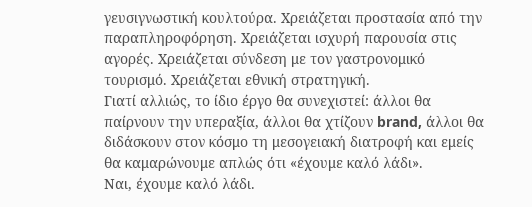γευσιγνωστική κουλτούρα. Χρειάζεται προστασία από την παραπληροφόρηση. Χρειάζεται ισχυρή παρουσία στις αγορές. Χρειάζεται σύνδεση με τον γαστρονομικό τουρισμό. Χρειάζεται εθνική στρατηγική.
Γιατί αλλιώς, το ίδιο έργο θα συνεχιστεί: άλλοι θα παίρνουν την υπεραξία, άλλοι θα χτίζουν brand, άλλοι θα διδάσκουν στον κόσμο τη μεσογειακή διατροφή και εμείς θα καμαρώνουμε απλώς ότι «έχουμε καλό λάδι».
Ναι, έχουμε καλό λάδι.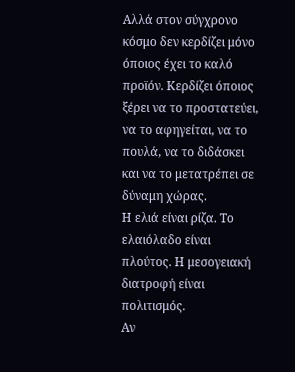Αλλά στον σύγχρονο κόσμο δεν κερδίζει μόνο όποιος έχει το καλό προϊόν. Κερδίζει όποιος ξέρει να το προστατεύει, να το αφηγείται, να το πουλά, να το διδάσκει και να το μετατρέπει σε δύναμη χώρας.
Η ελιά είναι ρίζα. Το ελαιόλαδο είναι πλούτος. Η μεσογειακή διατροφή είναι πολιτισμός.
Αν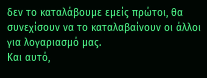δεν το καταλάβουμε εμείς πρώτοι, θα συνεχίσουν να το καταλαβαίνουν οι άλλοι για λογαριασμό μας.
Και αυτό,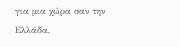για μια χώρα σαν την Ελλάδα,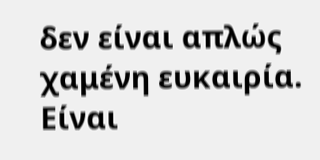δεν είναι απλώς χαμένη ευκαιρία.
Είναι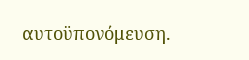αυτοϋπονόμευση.